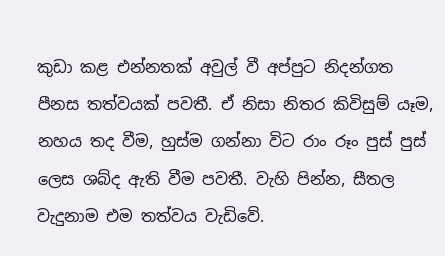කුඩා කළ එන්නතක් අවුල් වී අප්පුට නිදන්ගත පීනස තත්වයක් පවතී. ඒ නිසා නිතර කිවිසුම් යෑම, නහය තද වීම, හුස්ම ගන්නා විට රාං රූං පුස් පුස් ලෙස ශබ්ද ඇති වීම පවතී. වැහි පින්න, සීතල වැදුනාම එම තත්වය වැඩිවේ.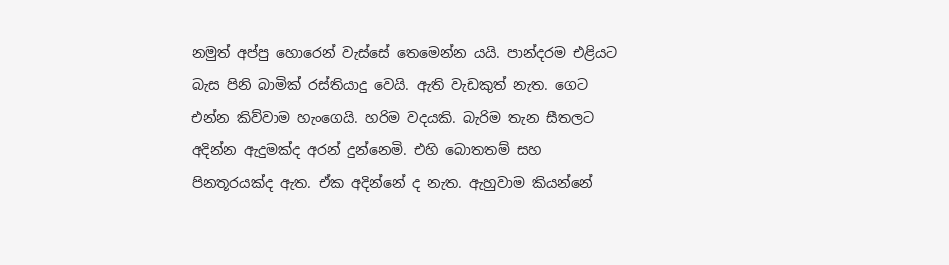නමුත් අප්පු හොරෙන් වැස්සේ තෙමෙන්න යයි. පාන්දරම එළියට බැස පිනි බාමික් රස්තියාදු වෙයි. ඇති වැඩකුත් නැත. ගෙට එන්න කිව්වාම හැංගෙයි. හරිම වදයකි. බැරිම තැන සීතලට අදින්න ඇදුමක්ද අරන් දුන්නෙමි. එහි බොතතම් සහ පිනතූරයක්ද ඇත. ඒක අදින්නේ ද නැත. ඇහුවාම කියන්නේ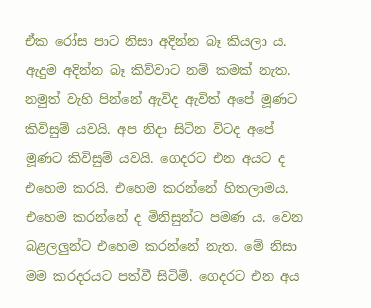ඒක රෝස පාට නිසා අදින්න බෑ කියලා ය.
ඇදුම අදින්න බෑ කිව්වාට නම් කමක් නැත. නමුත් වැහි පින්නේ ඇවිද ඇවිත් අපේ මූණට කිවිසුම් යවයි. අප නිදා සිටින විටද අපේ මූණට කිවිසුම් යවයි. ගෙදරට එන අයට ද එහෙම කරයි. එහෙම කරන්නේ හිතලාමය. එහෙම කරන්නේ ද මිනිසුන්ට පමණ ය. වෙන බළලලුන්ට එහෙම කරන්නේ නැත. මේ නිසා මම කරදරයට පත්වී සිටිමි. ගෙදරට එන අය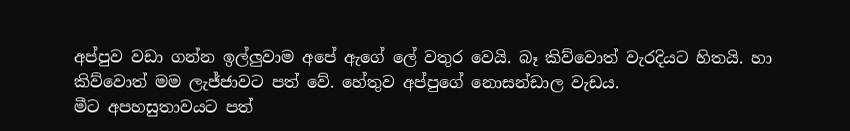අප්පුව වඩා ගන්න ඉල්ලුවාම අපේ ඇගේ ලේ වතුර වෙයි. බෑ කිව්වොත් වැරදියට හිතයි. හා කිව්වොත් මම ලැජ්ජාවට පත් වේ. හේතුව අප්පුගේ නොසන්ඩාල වැඩය.
මීට අපහසුතාවයට පත්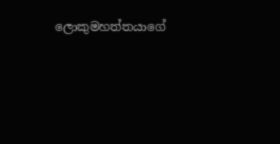ලොකුමහත්තයාගේ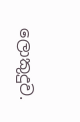ලොකුදුව.